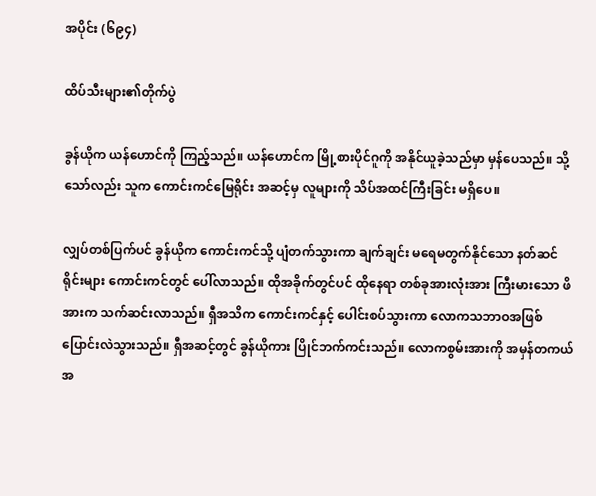အပိုင်း (၆၉၄)

ထိပ်သီးများ၏တိုက်ပွဲ

ခွန်ယိုက ယန်ဟောင်ကို ကြည့်သည်။ ယန်ဟောင်က မြို့စားပိုင်ဂူကို အနိုင်ယူခဲ့သည်မှာ မှန်ပေသည်။ သို့သော်လည်း သူက ကောင်းကင်မြေရိုင်း အဆင့်မှ လူများကို သိပ်အထင်ကြီးခြင်း မရှိပေ။

လျှပ်တစ်ပြက်ပင် ခွန်ယိုက ကောင်းကင်သို့ ပျံတက်သွားကာ ချက်ချင်း မရေမတွက်နိုင်သော နတ်ဆင်ရိုင်းများ ကောင်းကင်တွင် ပေါ်လာသည်။ ထိုအခိုက်တွင်ပင် ထိုနေရာ တစ်ခုအားလုံးအား ကြီးမားသော ဖိအားက သက်ဆင်းလာသည်။ ရှီအသိက ကောင်းကင်နှင့် ပေါင်းစပ်သွားကာ လောကသဘာဝအဖြစ် ပြောင်းလဲသွားသည်။ ရှီအဆင့်တွင် ခွန်ယိုကား ပြိုင်ဘက်ကင်းသည်။ လောကစွမ်းအားကို အမှန်တကယ် အ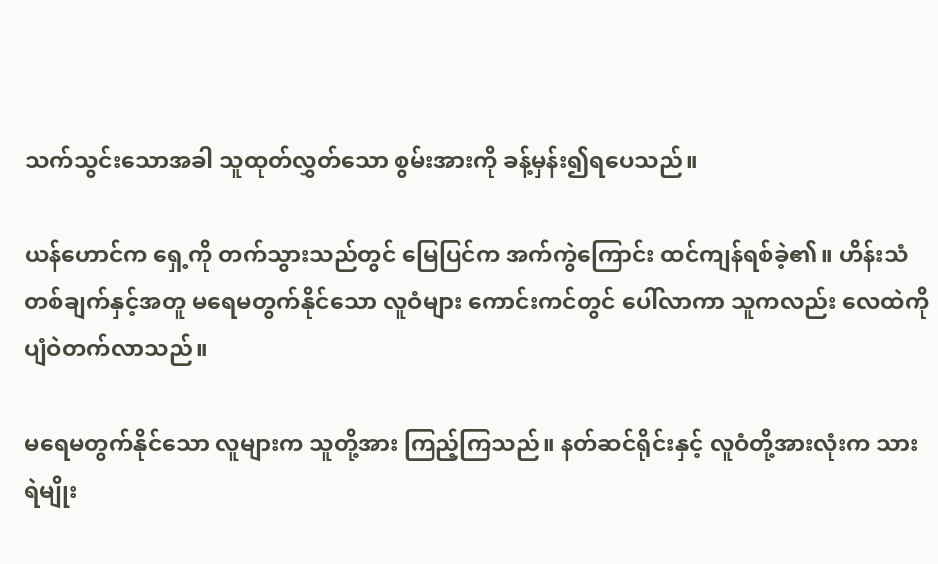သက်သွင်းသောအခါ သူထုတ်လွှတ်သော စွမ်းအားကို ခန့်မှန်း၍ရပေသည်။

ယန်ဟောင်က ရှေ့ကို တက်သွားသည်တွင် မြေပြင်က အက်ကွဲကြောင်း ထင်ကျန်ရစ်ခဲ့၏။ ဟိန်းသံတစ်ချက်နှင့်အတူ မရေမတွက်နိုင်သော လူဝံများ ကောင်းကင်တွင် ပေါ်လာကာ သူကလည်း လေထဲကို ပျံဝဲတက်လာသည်။

မရေမတွက်နိုင်သော လူများက သူတို့အား ကြည့်ကြသည်။ နတ်ဆင်ရိုင်းနှင့် လူဝံတို့အားလုံးက သားရဲမျိုး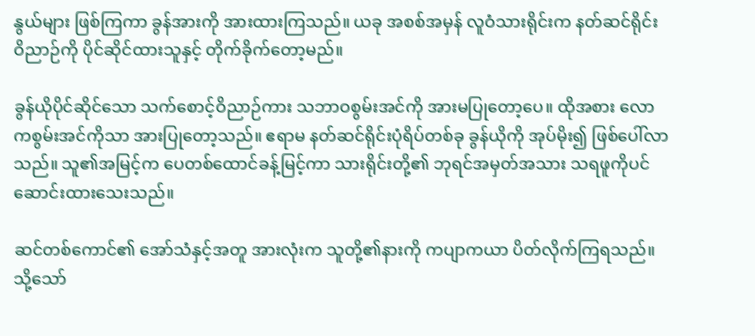နွယ်များ ဖြစ်ကြကာ ခွန်အားကို အားထားကြသည်။ ယခု အစစ်အမှန် လူဝံသားရိုင်းက နတ်ဆင်ရိုင်း ဝိညာဉ်ကို ပိုင်ဆိုင်ထားသူနှင့် တိုက်ခိုက်တော့မည်။

ခွန်ယိုပိုင်ဆိုင်သော သက်စောင့်ဝိညာဉ်ကား သဘာဝစွမ်းအင်ကို အားမပြုတော့ပေ။ ထိုအစား လောကစွမ်းအင်ကိုသာ အားပြုတော့သည်။ ဧရာမ နတ်ဆင်ရိုင်းပုံရိပ်တစ်ခု ခွန်ယိုကို အုပ်မိုး၍ ဖြစ်ပေါ်လာသည်။ သူ၏အမြင့်က ပေတစ်ထောင်ခန့်မြင့်ကာ သားရိုင်းတို့၏ ဘုရင်အမှတ်အသား သရဖူကိုပင် ဆောင်းထားသေးသည်။

ဆင်တစ်ကောင်၏ အော်သံနှင့်အတူ အားလုံးက သူတို့၏နားကို ကပျာကယာ ပိတ်လိုက်ကြရသည်။ သို့သော်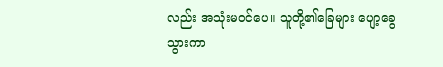လည်း အသုံးမဝင်ပေ။ သူတို့၏ခြေများ ပျော့ခွေသွားကာ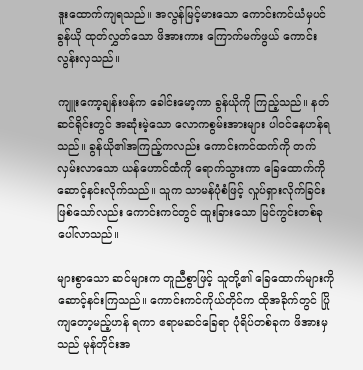ဒူးထောက်ကျရသည်။ အလွန်မြင့်မားသော ကောင်းကင်ယံမှပင် ခွန်ယို ထုတ်လွှတ်သော ဖိအားကား ကြောက်မက်ဖွယ် ကောင်းလွန်းလှသည်။

ကျူးကော့ချန်းဖန်က ခေါင်းမော့ကာ ခွန်ယိုကို ကြည့်သည်။ နတ်ဆင်ရိုင်းတွင် အဆုံးမဲ့သော လောကစွမ်းအားများ ပါဝင်နေဟန်ရသည်။ ခွန်ယို၏အကြည့်ကလည်း ကောင်းကင်ထက်ကို တက်လှမ်းလာသော ယန်ဟောင်ထံကို ရောက်သွားကာ ခြေထောက်ကို ဆောင့်နင်းလိုက်သည်။ သူက သာမန်ပုံစံဖြင့် လှုပ်ရှားလိုက်ခြင်း ဖြစ်သော်လည်း ကောင်းကင်တွင် ထူးခြားသော မြင်ကွင်းတစ်ခု ပေါ်လာသည်။

များစွာသော ဆင်များက တူညီစွာဖြင့် သူတို့၏ ခြေထောက်များကို ဆောင့်နင်းကြသည်။ ကောင်းကင်ကိုယ်တိုင်က ထိုအခိုက်တွင် ပြိုကျတော့မည့်ဟန် ရကာ ဧရာမဆင်ခြေရာ ပုံရိပ်တစ်ခုက ဖိအားမှသည် မုန်တိုင်းအ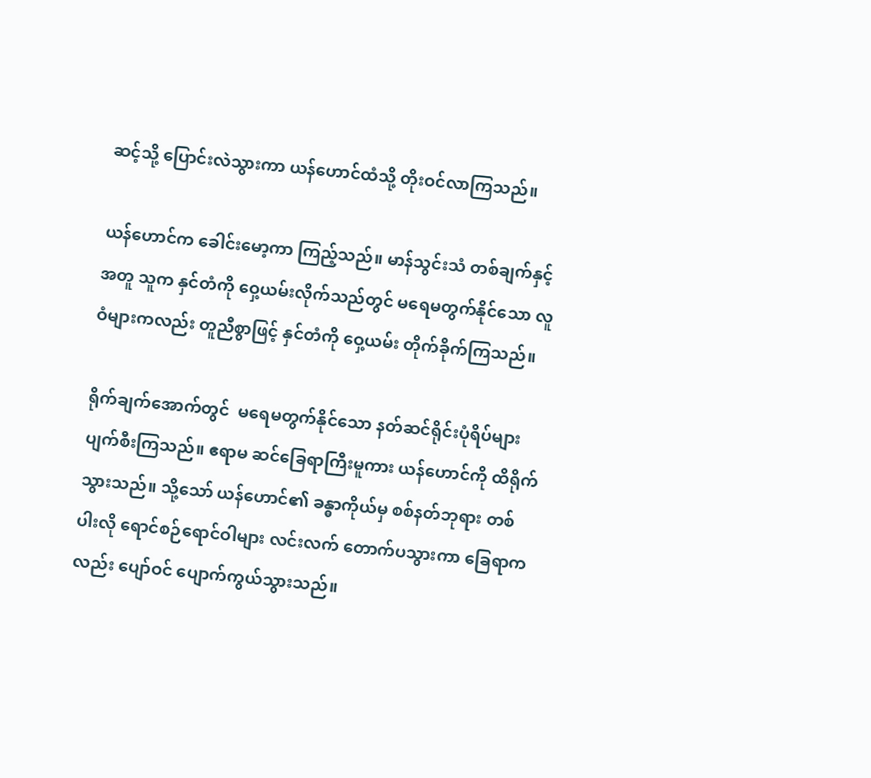ဆင့်သို့ ပြောင်းလဲသွားကာ ယန်ဟောင်ထံသို့ တိုးဝင်လာကြသည်။

ယန်ဟောင်က ခေါင်းမော့ကာ ကြည့်သည်။ မာန်သွင်းသံ တစ်ချက်နှင့်အတူ သူက နှင်တံကို ဝှေ့ယမ်းလိုက်သည်တွင် မရေမတွက်နိုင်သော လူဝံများကလည်း တူညီစွာဖြင့် နှင်တံကို ဝှေ့ယမ်း တိုက်ခိုက်ကြသည်။

ရိုက်ချက်အောက်တွင်  မရေမတွက်နိုင်သော နတ်ဆင်ရိုင်းပုံရိပ်များ ပျက်စီးကြသည်။ ဧရာမ ဆင်ခြေရာကြီးမူကား ယန်ဟောင်ကို ထိရိုက်သွားသည်။ သို့သော် ယန်ဟောင်၏ ခန္ဓာကိုယ်မှ စစ်နတ်ဘုရား တစ်ပါးလို ရောင်စဉ်ရောင်ဝါများ လင်းလက် တောက်ပသွားကာ ခြေရာကလည်း ပျော်ဝင် ပျောက်ကွယ်သွားသည်။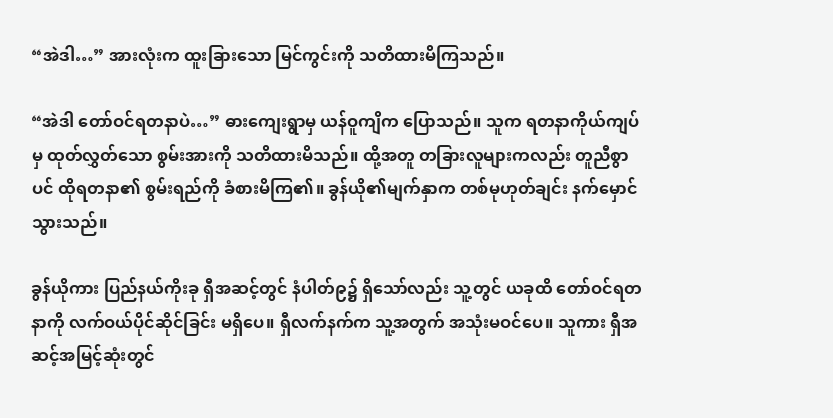“အဲဒါ…” အားလုံးက ထူးခြားသော မြင်ကွင်းကို သတိထားမိကြသည်။

“အဲဒါ တော်ဝင်ရတနာပဲ…” ဓားကျေးရွာမှ ယန်ဝူကျိက ပြောသည်။ သူက ရတနာကိုယ်ကျပ်မှ ထုတ်လွှတ်သော စွမ်းအားကို သတိထားမိသည်။ ထို့အတူ တခြားလူများကလည်း တူညီစွာပင် ထိုရတနာ၏ စွမ်းရည်ကို ခံစားမိကြ၏။ ခွန်ယို၏မျက်နှာက တစ်မုဟုတ်ချင်း နက်မှောင်သွားသည်။

ခွန်ယိုကား ပြည်နယ်ကိုးခု ရှီအဆင့်တွင် နံပါတ်၉၌ ရှိသော်လည်း သူ့တွင် ယခုထိ တော်ဝင်ရတနာကို လက်ဝယ်ပိုင်ဆိုင်ခြင်း မရှိပေ။ ရှီလက်နက်က သူ့အတွက် အသုံးမဝင်ပေ။ သူကား ရှီအဆင့်အမြင့်ဆုံးတွင်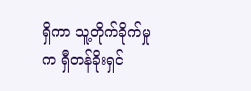ရှိကာ သူ့တိုက်ခိုက်မှုက ရှီတန်ခိုးရှင်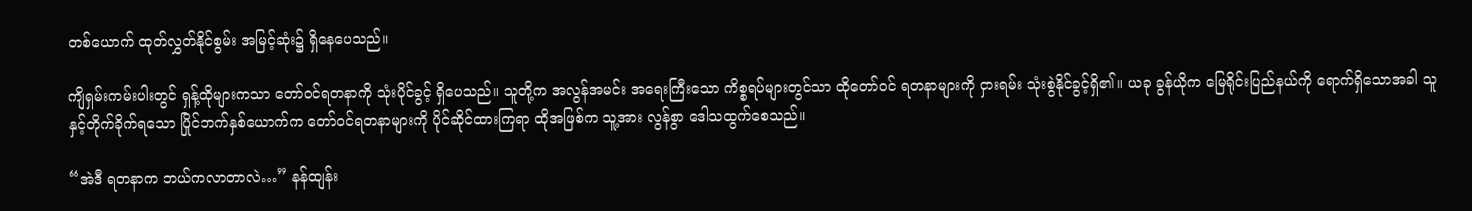တစ်ယောက် ထုတ်လွှတ်နိုင်စွမ်း အမြင့်ဆုံး၌ ရှိနေပေသည်။

ကျိရှမ်းကမ်းပါးတွင် ရှန့်ထိုများကသာ တော်ဝင်ရတနာကို သုံးပိုင်ခွင့် ရှိပေသည်။ သူတို့က အလွန်အမင်း အရေးကြီးသော ကိစ္စရပ်များတွင်သာ ထိုတော်ဝင် ရတနာများကို ငှားရမ်း သုံးစွဲနိုင်ခွင့်ရှိ၏။ ယခု ခွန်ယိုက မြေရိုင်းပြည်နယ်ကို ရောက်ရှိသောအခါ သူနှင့်တိုက်ခိုက်ရသော ပြိုင်ဘက်နှစ်ယောက်က တော်ဝင်ရတနာများကို ပိုင်ဆိုင်ထားကြရာ ထိုအဖြစ်က သူ့အား လွန်စွာ ဒေါသထွက်စေသည်။

“အဲဒီ ရတနာက ဘယ်ကလာတာလဲ…” နန်ထျန်း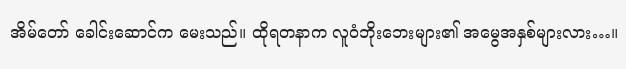အိမ်တော် ခေါင်းဆောင်က မေးသည်။ ထိုရတနာက လူဝံဘိုးဘေးများ၏ အမွေအနှစ်များလား…။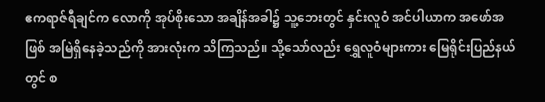ဧကရာဇ်ရီချင်က လောကို အုပ်စိုးသော အချိန်အခါ၌ သူ့ဘေးတွင် နှင်းလူဝံ အင်ပါယာက အဖော်အဖြစ် အမြဲရှိနေခဲ့သည်ကို အားလုံးက သိကြသည်။ သို့သော်လည်း ရွှေလူဝံများကား မြေရိုင်းပြည်နယ်တွင် စ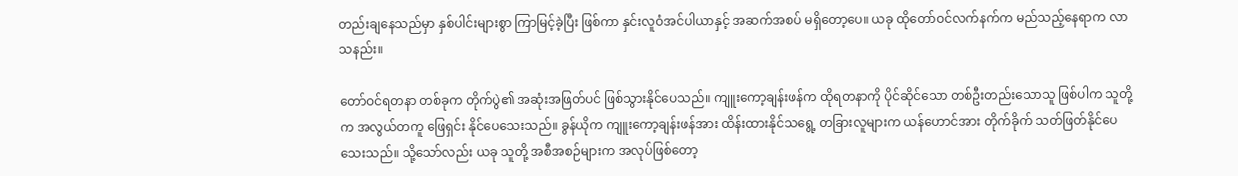တည်းချနေသည်မှာ နှစ်ပါင်းများစွာ ကြာမြင့်ခဲ့ပြီး ဖြစ်ကာ နှင်းလူဝံအင်ပါယာနှင့် အဆက်အစပ် မရှိတော့ပေ။ ယခု ထိုတော်ဝင်လက်နက်က မည်သည့်နေရာက လာသနည်း။

တော်ဝင်ရတနာ တစ်ခုက တိုက်ပွဲ၏ အဆုံးအဖြတ်ပင် ဖြစ်သွားနိုင်ပေသည်။ ကျူးကော့ချန်းဖန်က ထိုရတနာကို ပိုင်ဆိုင်သော တစ်ဦးတည်းသောသူ ဖြစ်ပါက သူတို့က အလွယ်တကူ ဖြေရှင်း နိုင်ပေသေးသည်။ ခွန်ယိုက ကျူးကော့ချန်းဖန်အား ထိန်းထားနိုင်သရွေ့ တခြားလူများက ယန်ဟောင်အား တိုက်ခိုက် သတ်ဖြတ်နိုင်ပေ သေးသည်။ သို့သော်လည်း ယခု သူတို့ အစီအစဉ်များက အလုပ်ဖြစ်တော့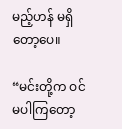မည့်ဟန် မရှိတော့ပေ။

“မင်းတို့က ဝင်မပါကြတော့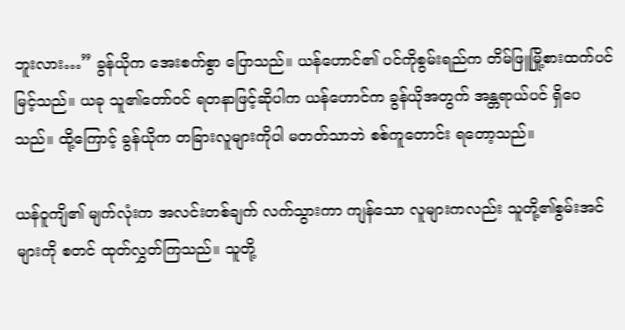ဘူးလား…” ခွန်ယိုက အေးစက်စွာ ပြောသည်။ ယန်ဟောင်၏ ပင်ကိုစွမ်းရည်က တိမ်ဖြူမြို့စားထက်ပင် မြင့်သည်။ ယခု သူ၏တော်ဝင် ရတနာဖြင့်ဆိုပါက ယန်ဟောင်က ခွန်ယိုအတွက် အန္တရာယ်ပင် ရှိပေသည်။ ထို့ကြောင့် ခွန်ယိုက တခြားလူများကိုပါ မတတ်သာဘဲ စစ်ကူတောင်း ရတော့သည်။

ယန်ဝူကျိ၏ မျက်လုံးက အလင်းတစ်ချက် လက်သွားကာ ကျန်သော လူများကလည်း သူတို့၏စွမ်းအင်များကို စတင် ထုတ်လွှတ်ကြသည်။ သူတို့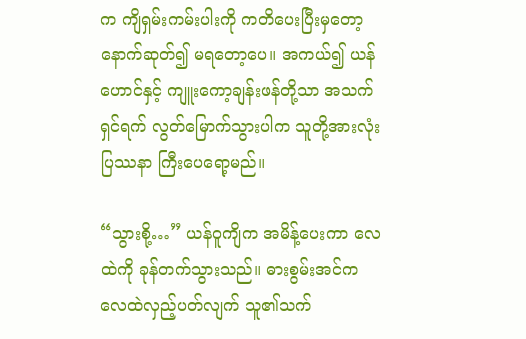က ကျိရှမ်းကမ်းပါးကို ကတိပေးပြီးမှတော့ နောက်ဆုတ်၍ မရတော့ပေ။ အကယ်၍ ယန်ဟောင်နှင့် ကျူးကော့ချန်းဖန်တို့သာ အသက်ရှင်ရက် လွတ်မြောက်သွားပါက သူတို့အားလုံး ပြဿနာ ကြီးပေရော့မည်။

“သွားစို့…” ယန်ဝူကျိက အမိန့်ပေးကာ လေထဲကို ခုန်တက်သွားသည်။ ဓားစွမ်းအင်က လေထဲလှည့်ပတ်လျက် သူ၏သက်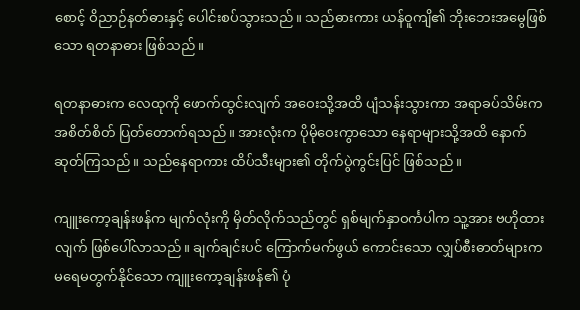စောင့် ဝိညာဉ်နတ်ဓားနှင့် ပေါင်းစပ်သွားသည်။ သည်ဓားကား ယန်ဝူကျိ၏ ဘိုးဘေးအမွေဖြစ်သော ရတနာဓား ဖြစ်သည်။

ရတနာဓားက လေထုကို ဖောက်ထွင်းလျက် အဝေးသို့အထိ ပျံသန်းသွားကာ အရာခပ်သိမ်းက အစိတ်စိတ် ပြတ်တောက်ရသည်။ အားလုံးက ပိုမိုဝေးကွာသော နေရာများသို့အထိ နောက်ဆုတ်ကြသည်။ သည်နေရာကား ထိပ်သီးများ၏ တိုက်ပွဲကွင်းပြင် ဖြစ်သည်။

ကျူးကော့ချန်းဖန်က မျက်လုံးကို မှိတ်လိုက်သည်တွင် ရှစ်မျက်နှာဝင်္ကပါက သူ့အား ဗဟိုထားလျက် ဖြစ်ပေါ်လာသည်။ ချက်ချင်းပင် ကြောက်မက်ဖွယ် ကောင်းသော လျှပ်စီးဓာတ်များက မရေမတွက်နိုင်သော ကျူးကော့ချန်းဖန်၏ ပုံ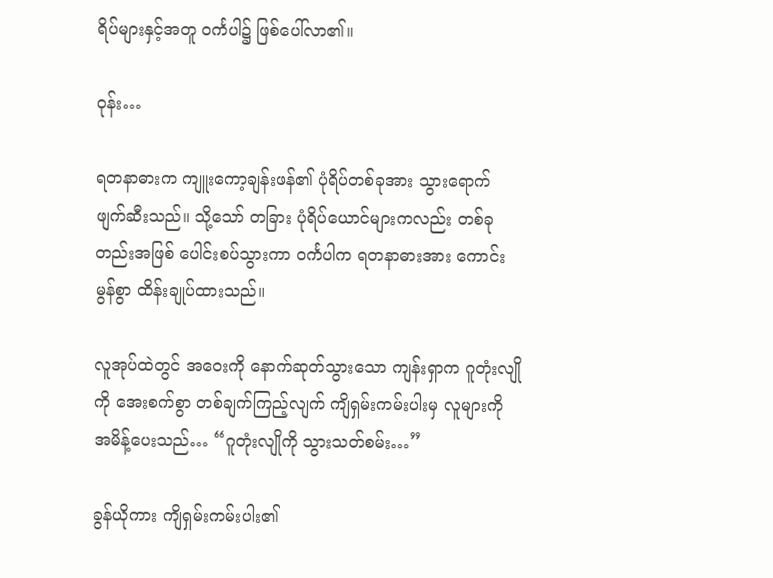ရိပ်များနှင့်အတူ ဝင်္ကပါ၌ ဖြစ်ပေါ်လာ၏။

ဝုန်း…

ရတနာဓားက ကျူးကော့ချန်းဖန်၏ ပုံရိပ်တစ်ခုအား သွားရောက် ဖျက်ဆီးသည်။ သို့သော် တခြား ပုံရိပ်ယောင်များကလည်း တစ်ခုတည်းအဖြစ် ပေါင်းစပ်သွားကာ ဝင်္ကပါက ရတနာဓားအား ကောင်းမွန်စွာ ထိန်းချုပ်ထားသည်။

လူအုပ်ထဲတွင် အဝေးကို နောက်ဆုတ်သွားသော ကျန်းရှာက ဂူတုံးလျိုကို အေးစက်စွာ တစ်ချက်ကြည့်လျက် ကျိရှမ်းကမ်းပါးမှ လူများကို အမိန့်ပေးသည်… “ဂူတုံးလျိုကို သွားသတ်စမ်း…”

ခွန်ယိုကား ကျိရှမ်းကမ်းပါး၏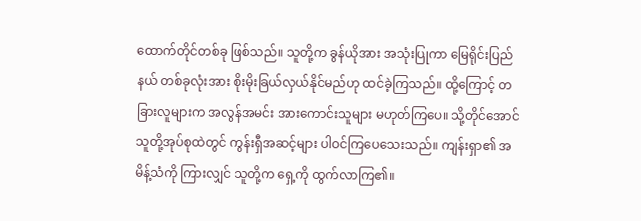ထောက်တိုင်တစ်ခု ဖြစ်သည်။ သူတို့က ခွန်ယိုအား အသုံးပြုကာ မြေရိုင်းပြည်နယ် တစ်ခုလုံးအား စိုးမိုးခြယ်လှယ်နိုင်မည်ဟု ထင်ခဲ့ကြသည်။ ထို့ကြောင့် တခြားလူများက အလွန်အမင်း အားကောင်းသူများ မဟုတ်ကြပေ။ သို့တိုင်အောင် သူတို့အုပ်စုထဲတွင် ကွန်းရှီအဆင့်များ ပါဝင်ကြပေသေးသည်။ ကျန်းရှာ၏ အမိန့်သံကို ကြားလျှင် သူတို့က ရှေ့ကို ထွက်လာကြ၏။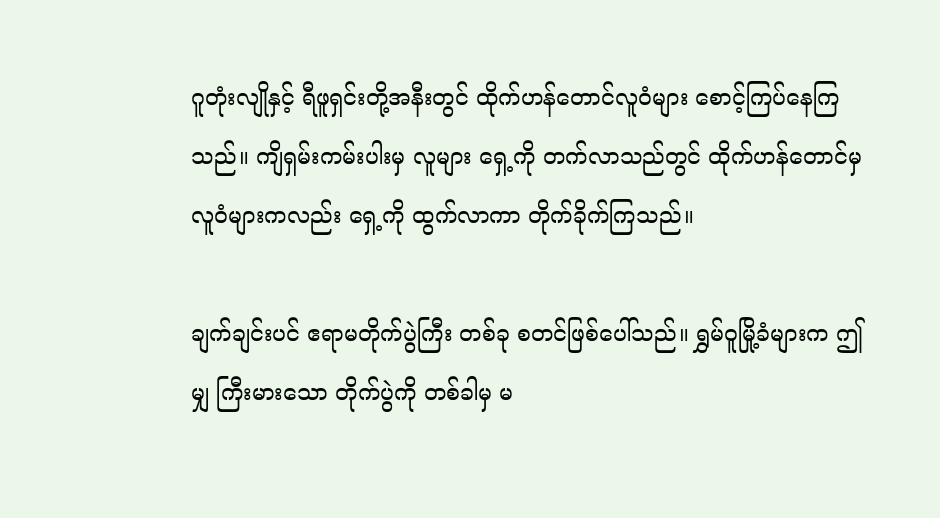ဂူတုံးလျိုနှင့် ရီဖူရှင်းတို့အနီးတွင် ထိုက်ဟန်တောင်လူဝံများ စောင့်ကြပ်နေကြသည်။ ကျိရှမ်းကမ်းပါးမှ လူများ ရှေ့ကို တက်လာသည်တွင် ထိုက်ဟန်တောင်မှ လူဝံများကလည်း ရှေ့ကို ထွက်လာကာ တိုက်ခိုက်ကြသည်။

ချက်ချင်းပင် ဧရာမတိုက်ပွဲကြီး တစ်ခု စတင်ဖြစ်ပေါ်သည်။ ရွှမ်ဝူမြို့ခံများက ဤမျှ ကြီးမားသော တိုက်ပွဲကို တစ်ခါမှ မ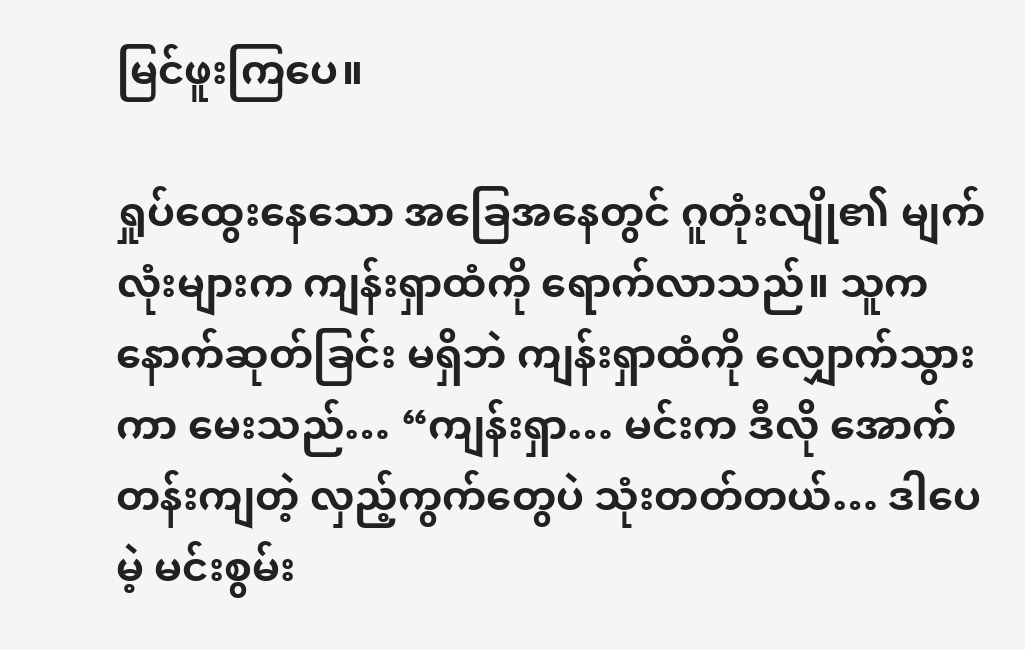မြင်ဖူးကြပေ။

ရှုပ်ထွေးနေသော အခြေအနေတွင် ဂူတုံးလျို၏ မျက်လုံးများက ကျန်းရှာထံကို ရောက်လာသည်။ သူက နောက်ဆုတ်ခြင်း မရှိဘဲ ကျန်းရှာထံကို လျှောက်သွားကာ မေးသည်… “ကျန်းရှာ… မင်းက ဒီလို အောက်တန်းကျတဲ့ လှည့်ကွက်တွေပဲ သုံးတတ်တယ်… ဒါပေမဲ့ မင်းစွမ်း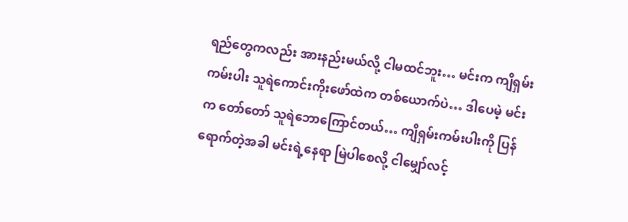ရည်တွေကလည်း အားနည်းမယ်လို့ ငါမထင်ဘူး… မင်းက ကျိရှမ်းကမ်းပါး သူရဲကောင်းကိုးဖော်ထဲက တစ်ယောက်ပဲ… ဒါပေမဲ့ မင်းက တော်တော် သူရဲဘောကြောင်တယ်… ကျိရှမ်းကမ်းပါးကို ပြန်ရောက်တဲ့အခါ မင်းရဲ့နေရာ မြဲပါစေလို့ ငါမျှော်လင့်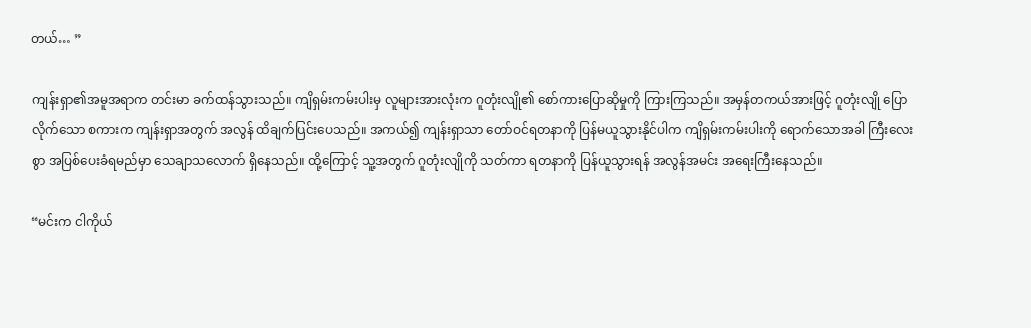တယ်… ”

ကျန်းရှာ၏အမူအရာက တင်းမာ ခက်ထန်သွားသည်။ ကျိရှမ်းကမ်းပါးမှ လူများအားလုံးက ဂူတုံးလျို၏ စော်ကားပြောဆိုမှုကို ကြားကြသည်။ အမှန်တကယ်အားဖြင့် ဂူတုံးလျို ပြောလိုက်သော စကားက ကျန်းရှာအတွက် အလွန် ထိချက်ပြင်းပေသည်။ အကယ်၍ ကျန်းရှာသာ တော်ဝင်ရတနာကို ပြန်မယူသွားနိုင်ပါက ကျိရှမ်းကမ်းပါးကို ရောက်သောအခါ ကြီးလေးစွာ အပြစ်ပေးခံရမည်မှာ သေချာသလောက် ရှိနေသည်။ ထို့ကြောင့် သူ့အတွက် ဂူတုံးလျိုကို သတ်ကာ ရတနာကို ပြန်ယူသွားရန် အလွန်အမင်း အရေးကြီးနေသည်။

“မင်းက ငါကိုယ်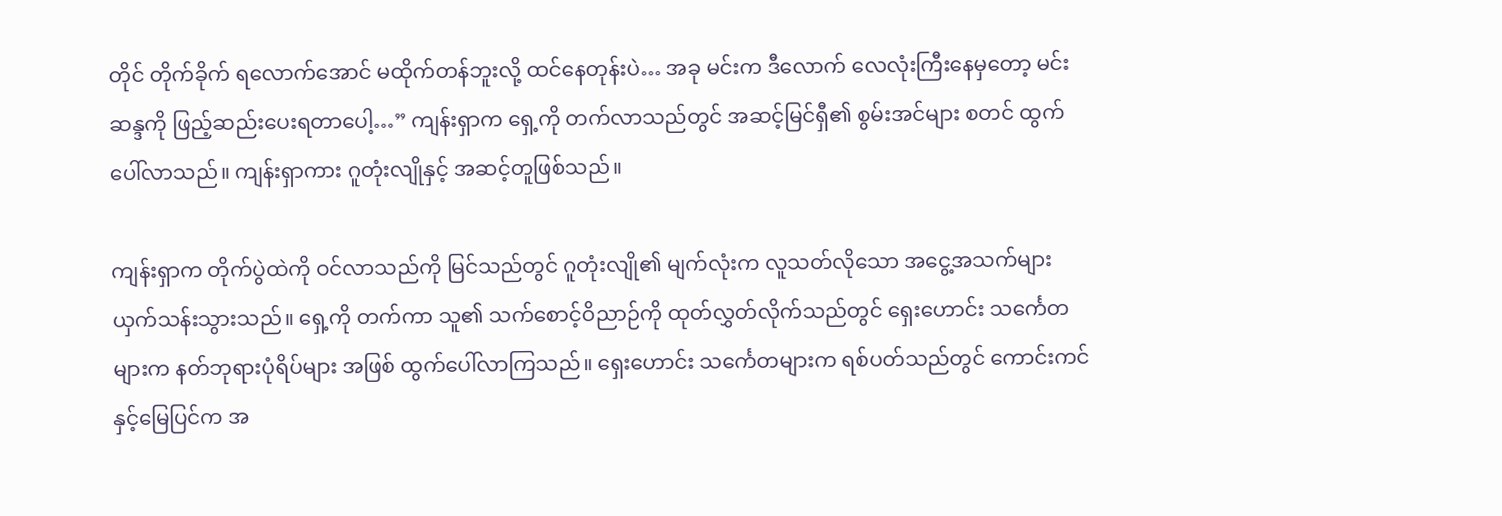တိုင် တိုက်ခိုက် ရလောက်အောင် မထိုက်တန်ဘူးလို့ ထင်နေတုန်းပဲ… အခု မင်းက ဒီလောက် လေလုံးကြီးနေမှတော့ မင်းဆန္ဒကို ဖြည့်ဆည်းပေးရတာပေါ့…” ကျန်းရှာက ရှေ့ကို တက်လာသည်တွင် အဆင့်မြင်ရှီ၏ စွမ်းအင်များ စတင် ထွက်ပေါ်လာသည်။ ကျန်းရှာကား ဂူတုံးလျိုနှင့် အဆင့်တူဖြစ်သည်။

ကျန်းရှာက တိုက်ပွဲထဲကို ဝင်လာသည်ကို မြင်သည်တွင် ဂူတုံးလျို၏ မျက်လုံးက လူသတ်လိုသော အငွေ့အသက်များ ယှက်သန်းသွားသည်။ ရှေ့ကို တက်ကာ သူ၏ သက်စောင့်ဝိညာဉ်ကို ထုတ်လွှတ်လိုက်သည်တွင် ရှေးဟောင်း သင်္ကေတများက နတ်ဘုရားပုံရိပ်များ အဖြစ် ထွက်ပေါ်လာကြသည်။ ရှေးဟောင်း သင်္ကေတများက ရစ်ပတ်သည်တွင် ကောင်းကင်နှင့်မြေပြင်က အ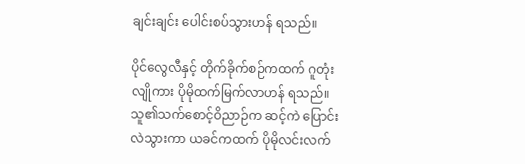ချင်းချင်း ပေါင်းစပ်သွားဟန် ရသည်။

ပိုင်လွေလီနှင့် တိုက်ခိုက်စဉ်ကထက် ဂူတုံးလျိုကား ပိုမိုထက်မြက်လာဟန် ရသည်။ သူ၏သက်စောင့်ဝိညာဉ်က ဆင့်ကဲ ပြောင်းလဲသွားကာ ယခင်ကထက် ပိုမိုလင်းလက်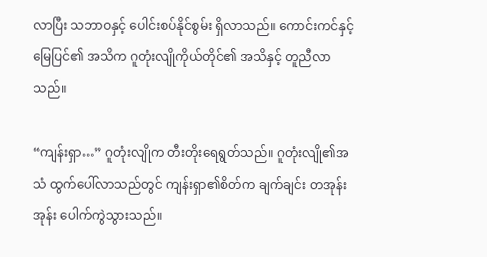လာပြီး သဘာဝနှင့် ပေါင်းစပ်နိုင်စွမ်း ရှိလာသည်။ ကောင်းကင်နှင့်မြေပြင်၏ အသိက ဂူတုံးလျိုကိုယ်တိုင်၏ အသိနှင့် တူညီလာသည်။

“ကျန်းရှာ…” ဂူတုံးလျိုက တီးတိုးရေရွတ်သည်။ ဂူတုံးလျို၏အသံ ထွက်ပေါ်လာသည်တွင် ကျန်းရှာ၏စိတ်က ချက်ချင်း တအုန်းအုန်း ပေါက်ကွဲသွားသည်။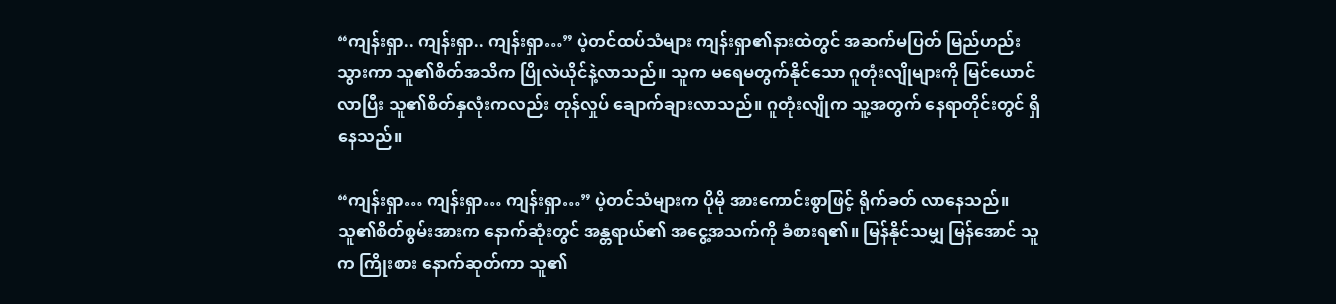“ကျန်းရှာ.. ကျန်းရှာ.. ကျန်းရှာ…” ပဲ့တင်ထပ်သံများ ကျန်းရှာ၏နားထဲတွင် အဆက်မပြတ် မြည်ဟည်းသွားကာ သူ၏စိတ်အသိက ပြိုလဲယိုင်နဲ့လာသည်။ သူက မရေမတွက်နိုင်သော ဂူတုံးလျိုများကို မြင်ယောင်လာပြီး သူ၏စိတ်နှလုံးကလည်း တုန်လှုပ် ချောက်ချားလာသည်။ ဂူတုံးလျိုက သူ့အတွက် နေရာတိုင်းတွင် ရှိနေသည်။

“ကျန်းရှာ… ကျန်းရှာ… ကျန်းရှာ…” ပဲ့တင်သံများက ပိုမို အားကောင်းစွာဖြင့် ရိုက်ခတ် လာနေသည်။ သူ၏စိတ်စွမ်းအားက နောက်ဆုံးတွင် အန္တရာယ်၏ အငွေ့အသက်ကို ခံစားရ၏။ မြန်နိုင်သမျှ မြန်အောင် သူက ကြိုးစား နောက်ဆုတ်ကာ သူ၏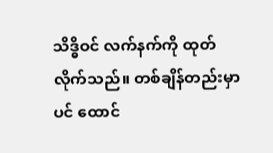သိဒ္ဓိဝင် လက်နက်ကို ထုတ်လိုက်သည်။ တစ်ချိန်တည်းမှာပင် ထောင်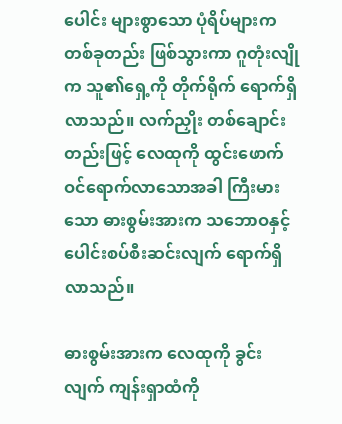ပေါင်း များစွာသော ပုံရိပ်များက တစ်ခုတည်း ဖြစ်သွားကာ ဂူတုံးလျိုက သူ၏ရှေ့ကို တိုက်ရိုက် ရောက်ရှိလာသည်။ လက်ညှိုး တစ်ချောင်းတည်းဖြင့် လေထုကို ထွင်းဖောက် ဝင်ရောက်လာသောအခါ ကြီးမားသော ဓားစွမ်းအားက သဘောဝနှင့် ပေါင်းစပ်စီးဆင်းလျက် ရောက်ရှိလာသည်။

ဓားစွမ်းအားက လေထုကို ခွင်းလျက် ကျန်းရှာထံကို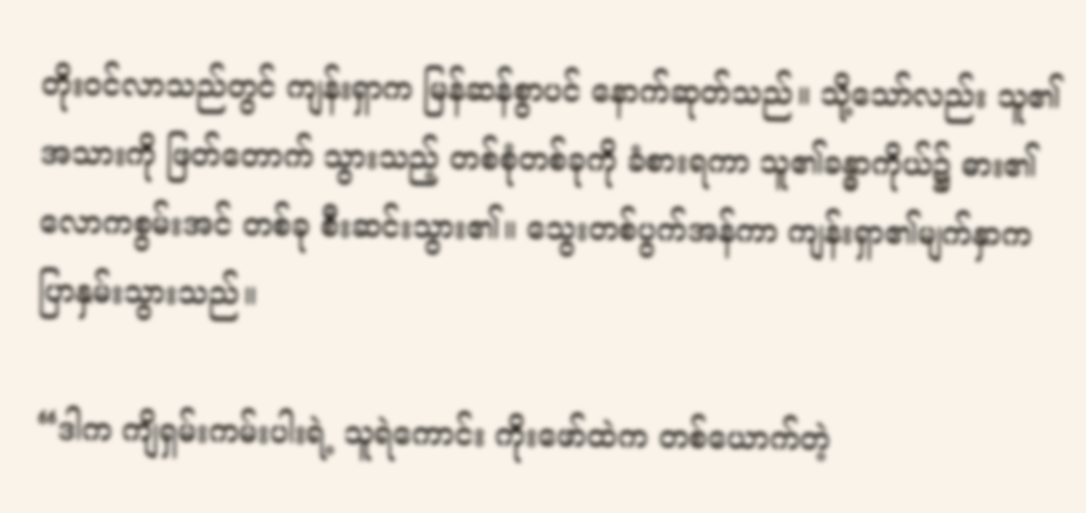တိုးဝင်လာသည်တွင် ကျန်းရှာက မြန်ဆန်စွာပင် နောက်ဆုတ်သည်။ သို့သော်လည်း သူ၏အသားကို ဖြတ်တောက် သွားသည့် တစ်စုံတစ်ခုကို ခံစားရကာ သူ၏ခန္ဓာကိုယ်၌ ဓား၏လောကစွမ်းအင် တစ်ခု စီးဆင်းသွား၏။ သွေးတစ်ပွက်အန်ကာ ကျန်းရှာ၏မျက်နှာက ပြာနှမ်းသွားသည်။

“ဒါက ကျိရှမ်းကမ်းပါးရဲ့ သူရဲကောင်း ကိုးဖော်ထဲက တစ်ယောက်တဲ့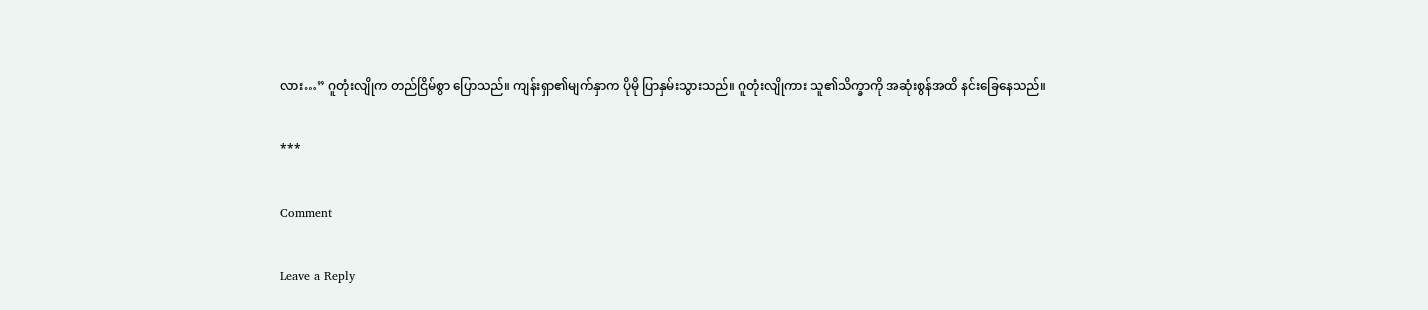လား…” ဂူတုံးလျိုက တည်ငြိမ်စွာ ပြောသည်။ ကျန်းရှာ၏မျက်နှာက ပိုမို ပြာနှမ်းသွားသည်။ ဂူတုံးလျိုကား သူ၏သိက္ခာကို အဆုံးစွန်အထိ နင်းခြေနေသည်။

***

Comment

Leave a Reply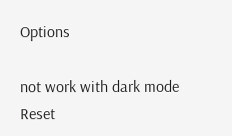Options

not work with dark mode
Reset